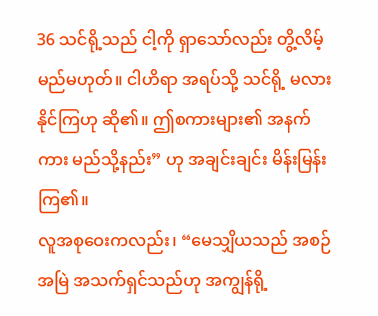36 သင်ရို့သည် ငါ့ကို ရှာသော်လည်း တွိ့လိမ့်မည်မဟုတ်။ ငါဟိရာ အရပ်သို့ သင်ရို့ မလားနိုင်ကြဟု ဆို၏။ ဤစကားများ၏ အနက်ကား မည်သို့နည်း” ဟု အချင်းချင်း မိန်းမြန်းကြ၏။
လူအစုဝေးကလည်း၊ “မေသျှိယသည် အစဉ်အမြဲ အသက်ရှင်သည်ဟု အကျွန်ရို့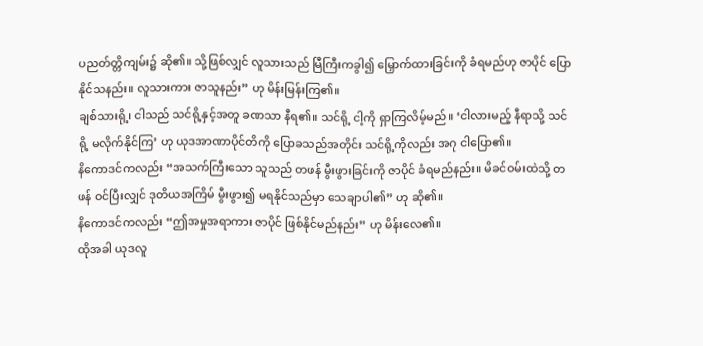ပညတ်တ္တိကျမ်း၌ ဆို၏။ သို့ဖြစ်လျှင် လူသားသည် မြီကြီးကခွါ၍ မြှောက်ထားခြင်းကို ခံရမည်ဟု ဇာပိုင် ပြောနိုင်သနည်း။ လူသားကား ဇာသူနည်း” ဟု မိန်းမြန်းကြ၏။
ချစ်သားရို့၊ ငါသည် သင်ရို့နှင့်အတူ ခဏသာ နီရ၏။ သင်ရို့ ငါ့ကို ရှာကြလိမ့်မည်။ ‘ငါလားမည့် နီရာသို့ သင်ရို့ မလိုက်နိုင်ကြ’ ဟု ယုဒအာဏာပိုင်တိကို ပြောခသည်အတိုင်း သင်ရို့ကိုလည်း အဂု ငါပြော၏။
နိကောဒင်ကလည်း “အသက်ကြီးသော သူသည် တဖန် မွီးဖွားခြင်းကို ဇာပိုင် ခံရမည်နည်း။ မိခင်ဝမ်းထဲသို့ တဖန် ဝင်ပြီးလျှင် ဒုတိယအကြိမ် မွီးဖွား၍ မရနိုင်သည်မှာ သေချာပါ၏” ဟု ဆို၏။
နိကောဒင်ကလည်း “ဤအမှုအရာကား ဇာပိုင် ဖြစ်နိုင်မည်နည်း” ဟု မိန်းလေ၏။
ထိုအခါ ယုဒလူ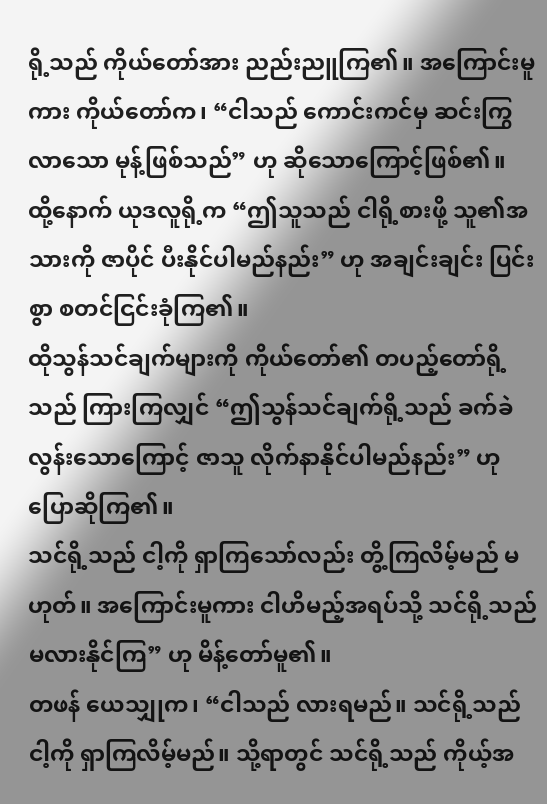ရို့သည် ကိုယ်တော်အား ညည်းညူကြ၏။ အကြောင်းမူကား ကိုယ်တော်က၊ “ငါသည် ကောင်းကင်မှ ဆင်းကြွလာသော မုန့်ဖြစ်သည်” ဟု ဆိုသောကြောင့်ဖြစ်၏။
ထို့နောက် ယုဒလူရို့က “ဤသူသည် ငါရို့စားဖို့ သူ၏အသားကို ဇာပိုင် ပီးနိုင်ပါမည်နည်း” ဟု အချင်းချင်း ပြင်းစွာ စတင်ငြင်းခုံကြ၏။
ထိုသွန်သင်ချက်များကို ကိုယ်တော်၏ တပည့်တော်ရို့သည် ကြားကြလျှင် “ဤသွန်သင်ချက်ရို့သည် ခက်ခဲလွန်းသောကြောင့် ဇာသူ လိုက်နာနိုင်ပါမည်နည်း” ဟု ပြောဆိုကြ၏။
သင်ရို့သည် ငါ့ကို ရှာကြသော်လည်း တွိ့ကြလိမ့်မည် မဟုတ်။ အကြောင်းမူကား ငါဟိမည့်အရပ်သို့ သင်ရို့သည် မလားနိုင်ကြ” ဟု မိန့်တော်မူ၏။
တဖန် ယေသျှုက၊ “ငါသည် လားရမည်။ သင်ရို့သည် ငါ့ကို ရှာကြလိမ့်မည်။ သို့ရာတွင် သင်ရို့သည် ကိုယ့်အ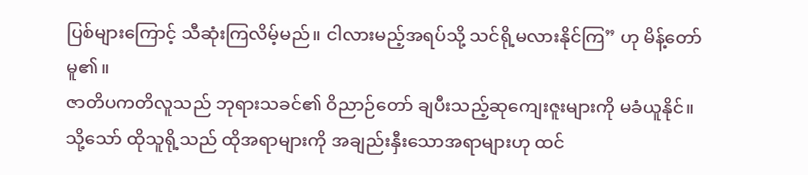ပြစ်များကြောင့် သီဆုံးကြလိမ့်မည်။ ငါလားမည့်အရပ်သို့ သင်ရို့မလားနိုင်ကြ” ဟု မိန့်တော်မူ၏။
ဇာတိပကတိလူသည် ဘုရားသခင်၏ ဝိညာဉ်တော် ချပီးသည့်ဆုကျေးဇူးများကို မခံယူနိုင်။ သို့သော် ထိုသူရို့သည် ထိုအရာများကို အချည်းနှီးသောအရာများဟု ထင်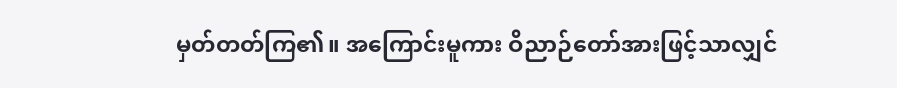မှတ်တတ်ကြ၏။ အကြောင်းမူကား ဝိညာဉ်တော်အားဖြင့်သာလျှင်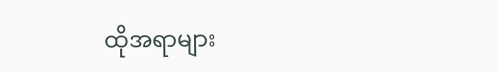ထိုအရာများ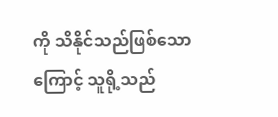ကို သိနိုင်သည်ဖြစ်သောကြောင့် သူရို့သည်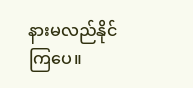နားမလည်နိုင်ကြပေ။